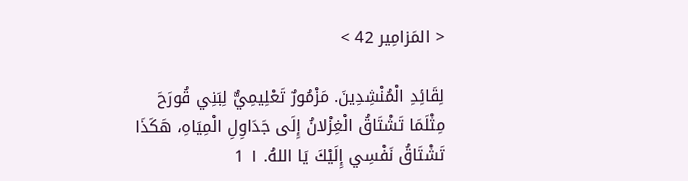< المَزامِير 42 >

لِقَائِدِ الْمُنْشِدِينَ. مَزْمُورٌ تَعْلِيمِيٌّ لِبَنِي قُورَحَ مِثْلَمَا تَشْتَاقُ الْغِزْلانُ إِلَى جَدَاوِلِ الْمِيَاهِ، هَكَذَا تَشْتَاقُ نَفْسِي إِلَيْكَ يَا اللهُ. ١ 1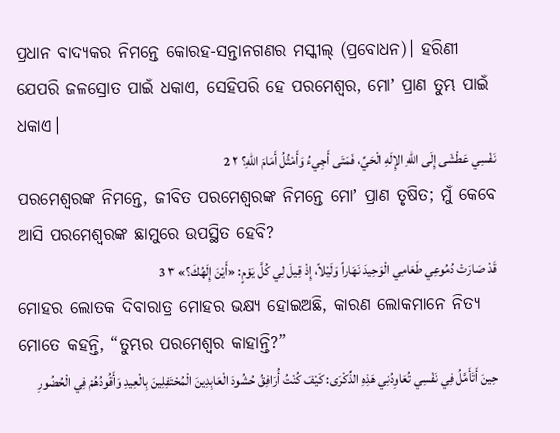ପ୍ରଧାନ ବାଦ୍ୟକର ନିମନ୍ତେ କୋରହ-ସନ୍ତାନଗଣର ମସ୍କୀଲ୍‍ (ପ୍ରବୋଧନ)। ହରିଣୀ ଯେପରି ଜଳସ୍ରୋତ ପାଇଁ ଧକାଏ, ସେହିପରି ହେ ପରମେଶ୍ୱର, ମୋʼ ପ୍ରାଣ ତୁମ୍ଭ ପାଇଁ ଧକାଏ।
نَفْسِي عَطْشَى إِلَى اللهِ الإِلَهِ الْحَيِّ، فَمَتَى أَجِيءُ وَأَمْثُلُ أَمَامَ اللهِ؟ ٢ 2
ପରମେଶ୍ୱରଙ୍କ ନିମନ୍ତେ, ଜୀବିତ ପରମେଶ୍ୱରଙ୍କ ନିମନ୍ତେ ମୋʼ ପ୍ରାଣ ତୃଷିତ; ମୁଁ କେବେ ଆସି ପରମେଶ୍ୱରଙ୍କ ଛାମୁରେ ଉପସ୍ଥିତ ହେବି?
قَدْ صَارَتْ دُمُوعِي طَعَامِي الْوَحِيدَ نَهَاراً وَلَيْلاً، إِذْ قِيلَ لِي كُلَّ يَوْمٍ: «أَيْنَ إِلَهُكَ؟» ٣ 3
ମୋହର ଲୋତକ ଦିବାରାତ୍ର ମୋହର ଭକ୍ଷ୍ୟ ହୋଇଅଛି, କାରଣ ଲୋକମାନେ ନିତ୍ୟ ମୋତେ କହନ୍ତି, “ତୁମ୍ଭର ପରମେଶ୍ୱର କାହାନ୍ତି?”
حِينَ أَتَأَمَّلُ فِي نَفْسِي تُعَاوِدُنِي هَذِهِ الذِّكْرَى: كَيْفَ كُنْتُ أُرَافِقُ حُشُودَ الْعَابِدِينَ الْمُحْتَفِلِينَ بِالْعِيدِ وَأَقُودُهُمْ فِي الْحُضُورِ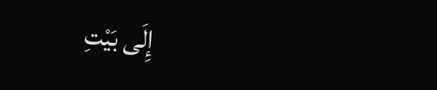إِلَى بَيْتِ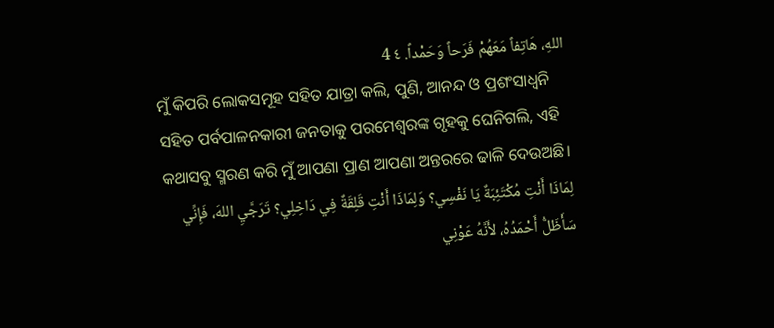اللهِ، هَاتِفاً مَعَهُمْ فَرَحاً وَحَمْداً. ٤ 4
ମୁଁ କିପରି ଲୋକସମୂହ ସହିତ ଯାତ୍ରା କଲି, ପୁଣି, ଆନନ୍ଦ ଓ ପ୍ରଶଂସାଧ୍ୱନି ସହିତ ପର୍ବପାଳନକାରୀ ଜନତାକୁ ପରମେଶ୍ୱରଙ୍କ ଗୃହକୁ ଘେନିଗଲି, ଏହି କଥାସବୁ ସ୍ମରଣ କରି ମୁଁ ଆପଣା ପ୍ରାଣ ଆପଣା ଅନ୍ତରରେ ଢାଳି ଦେଉଅଛି।
لِمَاذَا أَنْتِ مُكْتَئِبَةٌ يَا نَفْسِي؟ وَلِمَاذَا أَنْتِ قَلِقَةٌ فِي دَاخِلِي؟ تَرَجَّيِ اللهَ، فَإِنِّي سَأَظَلُّ أَحْمَدُهُ، لأَنَّهُ عَوْنِي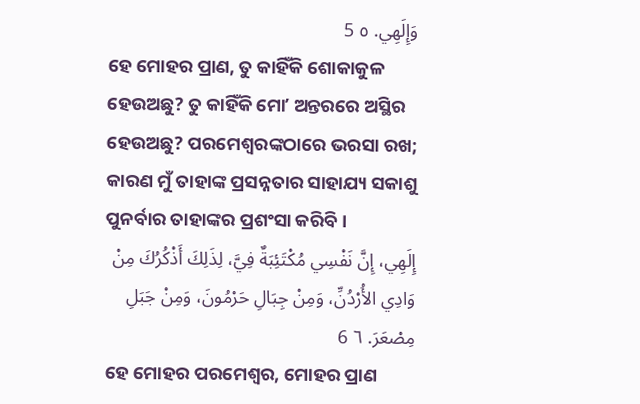وَإِلَهِي. ٥ 5
ହେ ମୋହର ପ୍ରାଣ, ତୁ କାହିଁକି ଶୋକାକୁଳ ହେଉଅଛୁ? ତୁ କାହିଁକି ମୋʼ ଅନ୍ତରରେ ଅସ୍ଥିର ହେଉଅଛୁ? ପରମେଶ୍ୱରଙ୍କଠାରେ ଭରସା ରଖ; କାରଣ ମୁଁ ତାହାଙ୍କ ପ୍ରସନ୍ନତାର ସାହାଯ୍ୟ ସକାଶୁ ପୁନର୍ବାର ତାହାଙ୍କର ପ୍ରଶଂସା କରିବି।
إِلَهِي، إِنَّ نَفْسِي مُكْتَئِبَةٌ فِيَّ، لِذَلِكَ أَذْكُرُكَ مِنْ وَادِي الأُرْدُنِّ، وَمِنْ جِبَالِ حَرْمُونَ، وَمِنْ جَبَلِ مِصْعَرَ. ٦ 6
ହେ ମୋହର ପରମେଶ୍ୱର, ମୋହର ପ୍ରାଣ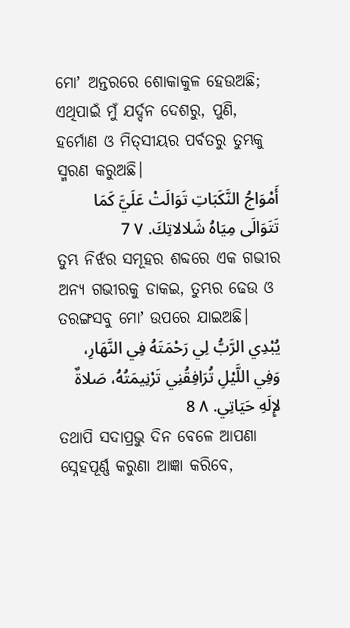ମୋʼ ଅନ୍ତରରେ ଶୋକାକୁଳ ହେଉଅଛି; ଏଥିପାଇଁ ମୁଁ ଯର୍ଦ୍ଦନ ଦେଶରୁ, ପୁଣି, ହର୍ମୋଣ ଓ ମିତ୍‍ସୀୟର ପର୍ବତରୁ ତୁମ୍ଭକୁ ସ୍ମରଣ କରୁଅଛି।
أَمْوَاجُ النَّكَبَاتِ تَوَالَتْ عَلَيَّ كَمَا تَتَوَالَى مِيَاهُ شَلالاتِكَ. ٧ 7
ତୁମ୍ଭ ନିର୍ଝର ସମୂହର ଶବ୍ଦରେ ଏକ ଗଭୀର ଅନ୍ୟ ଗଭୀରକୁ ଡାକଇ, ତୁମ୍ଭର ଢେଉ ଓ ତରଙ୍ଗସବୁ ମୋʼ ଉପରେ ଯାଇଅଛି।
يُبْدِي الرَّبُّ لِي رَحْمَتَهُ فِي النَّهَارِ، وَفِي اللَّيْلِ تُرَافِقُنِي تَرْنِيمَتُهُ، صَلاةٌ لإِلَهِ حَيَاتِي. ٨ 8
ତଥାପି ସଦାପ୍ରଭୁ ଦିନ ବେଳେ ଆପଣା ସ୍ନେହପୂର୍ଣ୍ଣ କରୁଣା ଆଜ୍ଞା କରିବେ,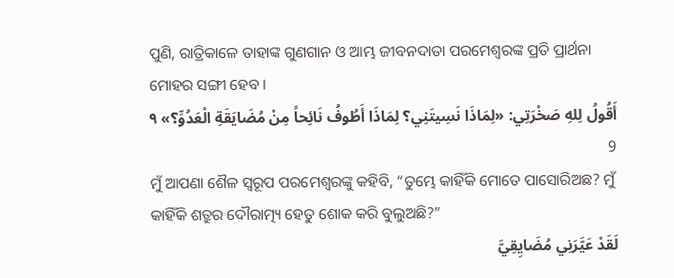ପୁଣି, ରାତ୍ରିକାଳେ ତାହାଙ୍କ ଗୁଣଗାନ ଓ ଆମ୍ଭ ଜୀବନଦାତା ପରମେଶ୍ୱରଙ୍କ ପ୍ରତି ପ୍ରାର୍ଥନା ମୋହର ସଙ୍ଗୀ ହେବ।
أَقُولُ لِلهِ صَخْرَتِي: «لِمَاذَا نَسِيتَنِي؟ لِمَاذَا أَطُوفُ نَائِحاً مِنْ مُضَايَقَةِ الْعَدُوِّ؟» ٩ 9
ମୁଁ ଆପଣା ଶୈଳ ସ୍ୱରୂପ ପରମେଶ୍ୱରଙ୍କୁ କହିବି, “ତୁମ୍ଭେ କାହିଁକି ମୋତେ ପାସୋରିଅଛ? ମୁଁ କାହିଁକି ଶତ୍ରୁର ଦୌରାତ୍ମ୍ୟ ହେତୁ ଶୋକ କରି ବୁଲୁଅଛି?”
لَقَدْ عَيَّرَنِي مُضَايِقِيَّ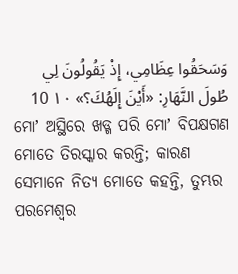وَسَحَقُوا عِظَامِي، إِذْ يَقُولُونَ لِي طُولَ النَّهَارِ: «أَيْنَ إِلَهُكَ؟» ١٠ 10
ମୋʼ ଅସ୍ଥିରେ ଖଡ୍ଗ ପରି ମୋʼ ବିପକ୍ଷଗଣ ମୋତେ ତିରସ୍କାର କରନ୍ତି; କାରଣ ସେମାନେ ନିତ୍ୟ ମୋତେ କହନ୍ତି, ତୁମ୍ଭର ପରମେଶ୍ୱର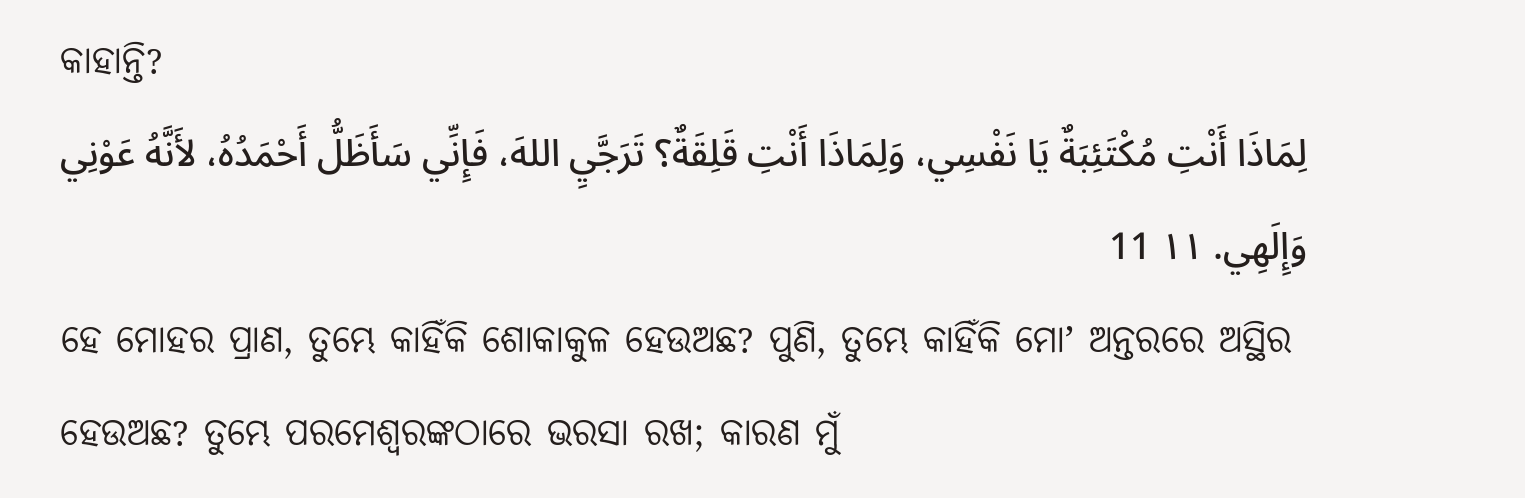କାହାନ୍ତି?
لِمَاذَا أَنْتِ مُكْتَئِبَةٌ يَا نَفْسِي، وَلِمَاذَا أَنْتِ قَلِقَةٌ؟ تَرَجَّيِ اللهَ، فَإِنِّي سَأَظَلُّ أَحْمَدُهُ، لأَنَّهُ عَوْنِي وَإِلَهِي. ١١ 11
ହେ ମୋହର ପ୍ରାଣ, ତୁମ୍ଭେ କାହିଁକି ଶୋକାକୁଳ ହେଉଅଛ? ପୁଣି, ତୁମ୍ଭେ କାହିଁକି ମୋʼ ଅନ୍ତରରେ ଅସ୍ଥିର ହେଉଅଛ? ତୁମ୍ଭେ ପରମେଶ୍ୱରଙ୍କଠାରେ ଭରସା ରଖ; କାରଣ ମୁଁ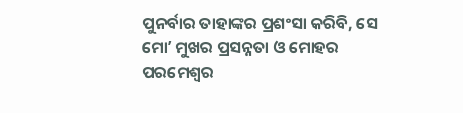ପୁନର୍ବାର ତାହାଙ୍କର ପ୍ରଶଂସା କରିବି, ସେ ମୋʼ ମୁଖର ପ୍ରସନ୍ନତା ଓ ମୋହର ପରମେଶ୍ୱର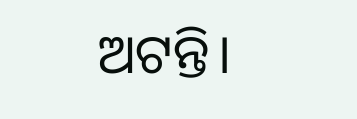ଅଟନ୍ତି।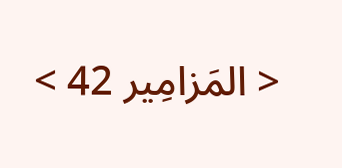< المَزامِير 42 >